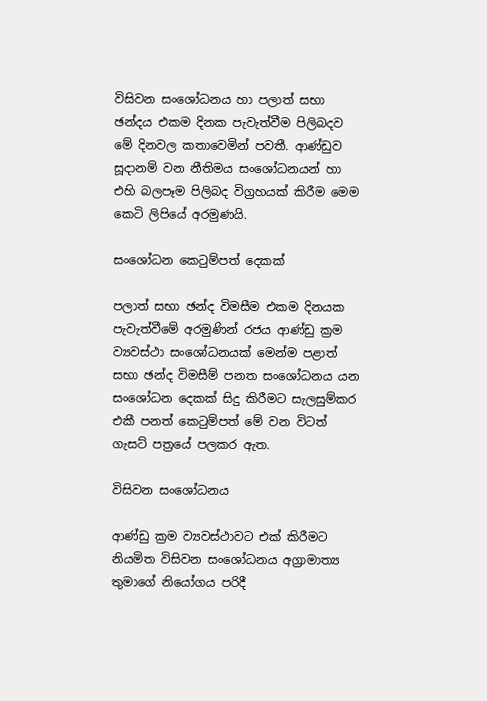විසිවන සංශෝධනය හා පලාත් සභා ඡන්දය එකම දිනක පැවැත්වීම පිලිබදව මේ දිනවල කතාවෙමින් පවතී. ආණ්ඩුව සූදානම් වන නීතිමය සංශෝධනයන් හා එහි බලපෑම පිලිබද විග්‍රහයක් කිරීම මෙම කෙටි ලිපියේ අරමුණයි.

සංශෝධන කෙටුම්පත් දෙකක්

පලාත් සභා ඡන්ද විමසීම එකම දිනයක පැවැත්වීමේ අරමුණින් රජය ආණ්ඩු ක්‍රම ව්‍යවස්ථා සංශෝධනයක් මෙන්ම පළාත් සභා ඡන්ද විමසීම් පනත සංශෝධනය යන සංශෝධන දෙකක් සිදු කිරීමට සැලසුම්කර එකී පනත් කෙටුම්පත් මේ වන විටත් ගැසට් පත්‍රයේ පලකර ඇත.

විසිවන සංශෝධනය

ආණ්ඩු ක්‍රම ව්‍යවස්ථාවට එක් කිරීමට නියමිත විසිවන සංශෝධනය අග්‍රාමාත්‍ය තුමාගේ නියෝගය පරිදී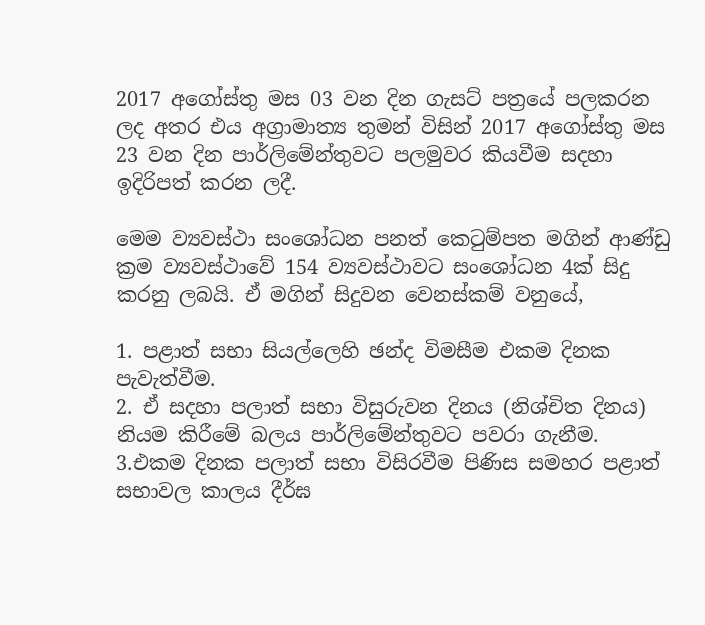2017 අගෝස්තු මස 03 වන දින ගැසට් පත්‍රයේ පලකරන ලද අතර එය අග්‍රාමාත්‍ය තුමන් විසින් 2017 අගෝස්තු මස 23 වන දින පාර්ලිමේන්තුවට පලමුවර කියවීම සදහා ඉදිරිපත් කරන ලදී.

මෙම ව්‍යවස්ථා සංශෝධන පනත් කෙටුම්පත මගින් ආණ්ඩු ක්‍රම ව්‍යවස්ථාවේ 154 ව්‍යවස්ථාවට සංශෝධන 4ක් සිදු කරනු ලබයි. ඒ මගින් සිදුවන වෙනස්කම් වනුයේ,

1. පළාත් සභා සියල්ලෙහි ඡන්ද විමසීම එකම දිනක පැවැත්වීම.
2. ඒ සදහා පලාත් සභා විසුරුවන දිනය (නිශ්චිත දිනය) නියම කිරීමේ බලය පාර්ලිමේන්තුවට පවරා ගැනීම.
3.එකම දිනක පලාත් සභා විසිරවීම පිණිස සමහර පළාත් සභාවල කාලය දීර්ඝ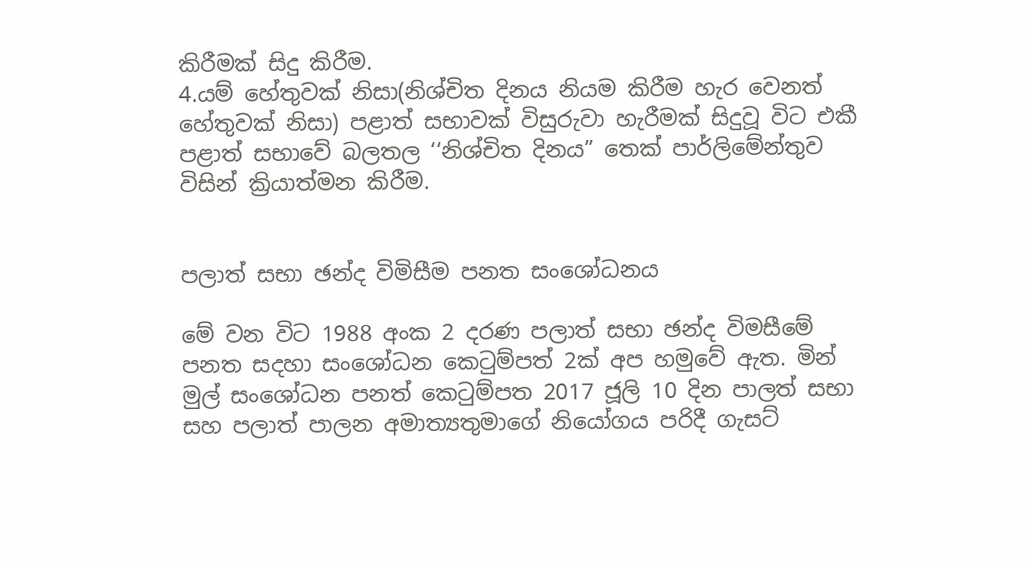කිරීමක් සිදු කිරීම.
4.යම් හේතුවක් නිසා(නිශ්චිත දිනය නියම කිරීම හැර වෙනත් හේතුවක් නිසා) පළාත් සභාවක් විසුරුවා හැරීමක් සිදුවූ විට එකී පළාත් සභාවේ බලතල ‘‘නිශ්චිත දිනය” තෙක් පාර්ලිමේන්තුව විසින් ක්‍රියාත්මන කිරීම.


පලාත් සභා ඡන්ද විමිසීම පනත සංශෝධනය

මේ වන විට 1988 අංක 2 දරණ පලාත් සභා ඡන්ද විමසීමේ පනත සදහා සංශෝධන කෙටුම්පත් 2ක් අප හමුවේ ඇත. මින් මුල් සංශෝධන පනත් කෙටුම්පත 2017 ජූලි 10 දින පාලත් සභා සහ පලාත් පාලන අමාත්‍යතුමාගේ නියෝගය පරිදී ගැසට්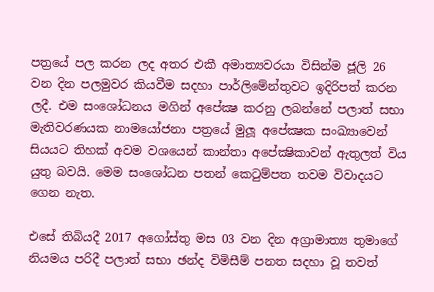පත්‍රයේ පල කරන ලද අතර එකී අමාත්‍යවරයා විසින්ම ජූලි 26 වන දින පලමුවර කියවීම සදහා පාර්ලිමේන්තුවට ඉදිරිපත් කරන ලදී. එම සංශෝධනය මගින් අපේක්‍ෂ කරනු ලබන්නේ පලාත් සභා මැතිවරණයක නාමයෝජනා පත්‍රයේ මුලූ අපේක්‍ෂක සංඛ්‍යාවෙන් සියයට තිහක් අවම වශයෙන් කාන්තා අපේක්‍ෂිකාවන් ඇතුලත් විය යුතු බවයි. මෙම සංශෝධන පතන් කෙටුම්පත තවම විවාදයට ගෙන නැත.

එසේ තිබියදී 2017 අගෝස්තු මස 03 වන දින අග්‍රාමාත්‍ය තුමාගේ නියමය පරිදී පලාත් සභා ඡන්ද විමිසීම් පනත සදහා වූ තවත්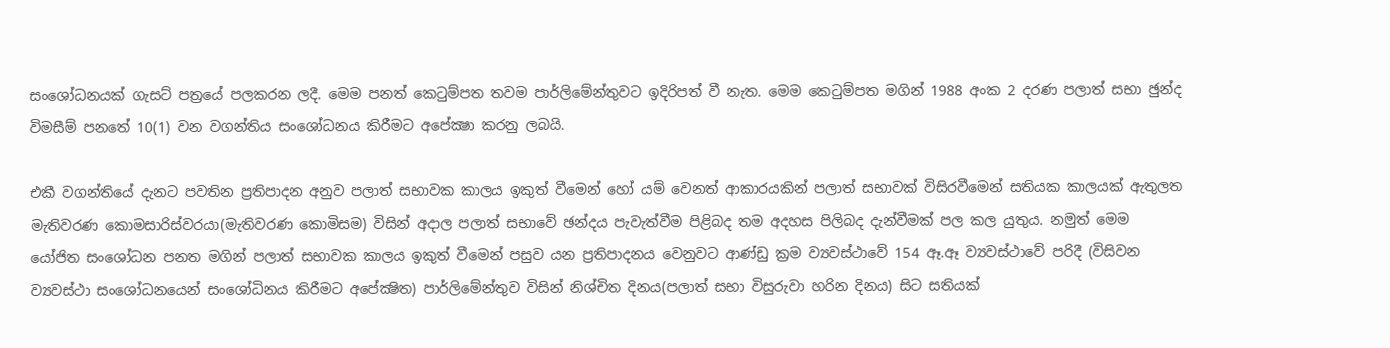සංශෝධනයක් ගැසට් පත්‍රයේ පලකරන ලදී. මෙම පනත් කෙටුම්පත තවම පාර්ලිමේන්තුවට ඉදිරිපත් වී නැත. මෙම කෙටුම්පත මගින් 1988 අංක 2 දරණ පලාත් සභා ඡුන්ද විමසීම් පනතේ 10(1) වන වගන්තිය සංශෝධනය කිරීමට අපේක්‍ෂා කරනු ලබයි.

එකී වගන්තියේ දැනට පවතින ප්‍රතිපාදන අනුව පලාත් සභාවක කාලය ඉකුත් වීමෙන් හෝ යම් වෙනත් ආකාරයකින් පලාත් සභාවක් විසිරවීමෙන් සතියක කාලයක් ඇතුලත මැතිවරණ කොමසාරිස්වරයා(මැතිවරණ කොමිසම) විසින් අදාල පලාත් සභාවේ ඡන්දය පැවැත්වීම පිළිබද තම අදහස පිලිබද දැන්වීමක් පල කල යුතුය. නමුත් මෙම යෝජිත සංශෝධන පනත මගින් පලාත් සභාවක කාලය ඉකුත් වීමෙන් පසුව යන ප්‍රතිපාදනය වෙනුවට ආණ්ඩු ක්‍රම ව්‍යවස්ථාවේ 154 ඈ.ඈ ව්‍යවස්ථාවේ පරිදී (විසිවන ව්‍යවස්ථා සංශෝධනයෙන් සංශෝධිනය කිරීමට අපේක්‍ෂිත) පාර්ලිමේන්තුව විසින් නිශ්චිත දිනය(පලාත් සභා විසුරුවා හරින දිනය) සිට සතියක්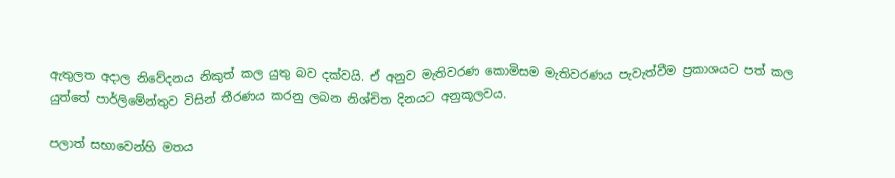ඇතුලත අදාල නිවේදනය නිකුත් කල යුතු බව දක්වයි. ඒ අනුව මැතිවරණ කොමිසම මැතිවරණය පැවැත්වීම ප්‍රකාශයට පත් කල යුත්තේ පාර්ලිමේන්තුව විසින් තීරණය කරනු ලබන නිශ්චිත දිනයට අනුකූලවය.

පලාත් සභාවෙන්හි මතය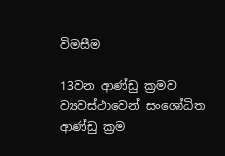විමසීම

13වන ආණ්ඩු ක්‍රමව ව්‍යවස්ථාවෙන් සංශෝධිත ආණ්ඩු ක්‍රම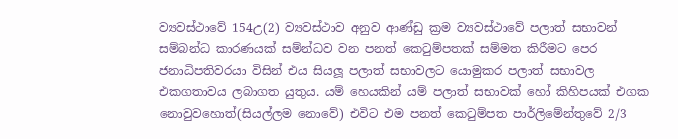ව්‍යවස්ථාවේ 154උ(2) ව්‍යවස්ථාව අනුව ආණ්ඩු ක්‍රම ව්‍යවස්ථාවේ පලාත් සභාවන් සම්බන්ධ කාරණයක් සම්න්ධව වන පනත් කෙටුම්පතක් සම්මත කිරීමට පෙර ජනාධිපතිවරයා විසින් එය සියලූ පලාත් සභාවලට යොමුකර පලාත් සභාවල එකගතාවය ලබාගත යුතුය. යම් හෙයකින් යම් පලාත් සභාවක් හෝ කිහිපයක් එගක නොවුවහොත්(සියල්ලම නොවේ) එවිට එම පනත් කෙටුම්පත පාර්ලිමේන්තුවේ 2/3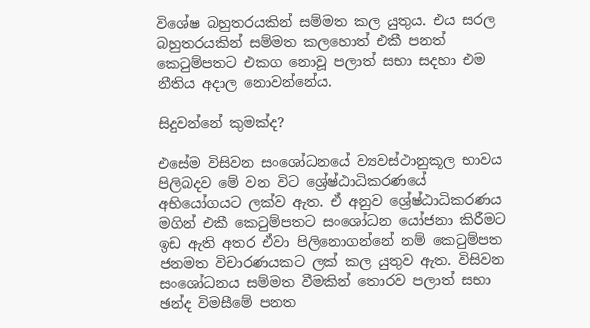විශේෂ බහුතරයකින් සම්මත කල යුතුය. එය සරල බහුතරයකින් සම්මත කලහොත් එකී පනත් කෙටුම්පතට එකග නොවූ පලාත් සභා සදහා එම නීතිය අදාල නොවන්නේය.

සිදුවන්නේ කුමක්ද?

එසේම විසිවන සංශෝධනයේ ව්‍යවස්ථානුකූල භාවය පිලිබදව මේ වන විට ශ්‍රේෂ්ඨාධිකරණයේ අභියෝගයට ලක්ව ඇත. ඒ අනුව ශ්‍රේෂ්ඨාධිකරණය මගින් එකී කෙටුම්පතට සංශෝධන යෝජනා කිරීමට ඉඩ ඇති අතර ඒවා පිලිනොගන්නේ නම් කෙටුම්පත ජනමත විචාරණයකට ලක් කල යුතුව ඇත. විසිවන සංශෝධනය සම්මත වීමකින් තොරව පලාත් සභා ඡන්ද විමසීමේ පනත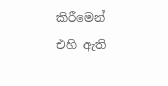කිරීමෙන් එහි ඇති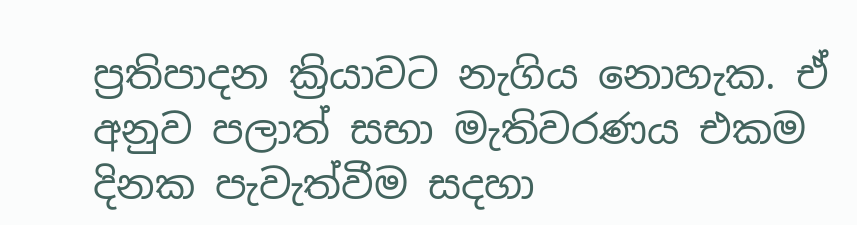ප්‍රතිපාදන ක්‍රියාවට නැගිය නොහැක. ඒ අනුව පලාත් සභා මැතිවරණය එකම දිනක පැවැත්වීම සදහා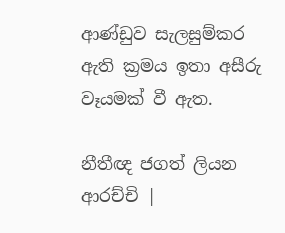ආණ්ඩුව සැලසුම්කර ඇති ක්‍රමය ඉතා අසීරු වෑයමක් වී ඇත.

නීතීඥ ජගත් ලියන ආරච්චි |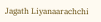Jagath Liyanaarachchi